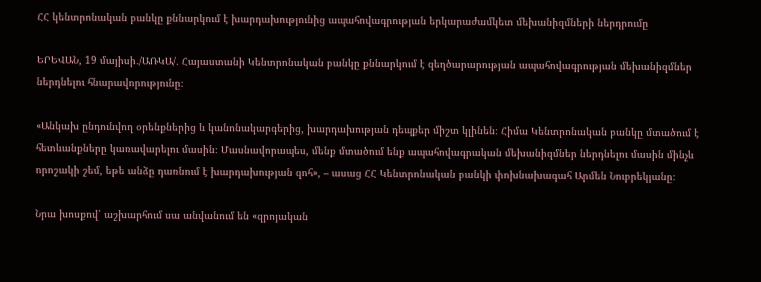ՀՀ կենտրոնական բանկը քննարկում է խարդախությունից ապահովագրության երկարաժամկետ մեխանիզմների ներդրումը

ԵՐԵՎԱՆ, 19 մայիսի․/ԱՌԿԱ/․ Հայաստանի Կենտրոնական բանկը քննարկում է զեղծարարության ապահովագրության մեխանիզմներ ներդնելու հնարավորությունը։

«Անկախ ընդունվող օրենքներից և կանոնակարգերից, խարդախության դեպքեր միշտ կլինեն։ Հիմա Կենտրոնական բանկը մտածում է հետևանքները կառավարելու մասին։ Մասնավորապես, մենք մտածում ենք ապահովագրական մեխանիզմներ ներդնելու մասին մինչև որոշակի շեմ, եթե անձը դառնում է խարդախության զոհ», – ասաց ՀՀ Կենտրոնական բանկի փոխնախագահ Արմեն Նուբրեկյանը։

Նրա խոսքով՝ աշխարհում սա անվանում են «զրոյական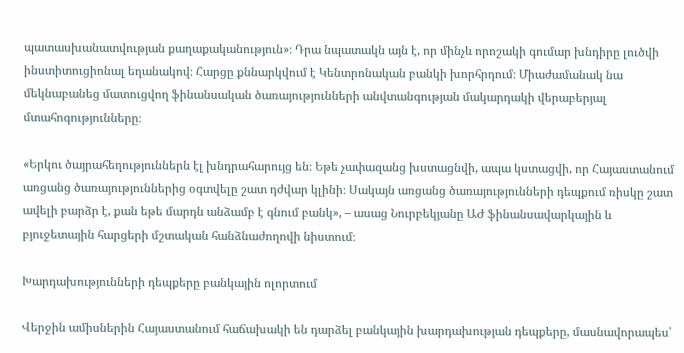պատասխանատվության քաղաքականություն»։ Դրա նպատակն այն է, որ մինչև որոշակի գումար խնդիրը լուծվի ինստիտուցիոնալ եղանակով։ Հարցը քննարկվում է Կենտրոնական բանկի խորհրդում։ Միաժամանակ նա մեկնաբանեց մատուցվող ֆինանսական ծառայությունների անվտանգության մակարդակի վերաբերյալ մտահոգությունները։

«Երկու ծայրահեղություններն էլ խնդրահարույց են։ Եթե չափազանց խստացնվի, ապա կստացվի, որ Հայաստանում առցանց ծառայություններից օգտվելը շատ դժվար կլինի։ Սակայն առցանց ծառայությունների դեպքում ռիսկը շատ ավելի բարձր է, քան եթե մարդն անձամբ է գնում բանկ», – ասաց Նուրբեկյանը ԱԺ ֆինանսավարկային և բյուջետային հարցերի մշտական հանձնաժողովի նիստում։

Խարդախությունների դեպքերը բանկային ոլորտում

Վերջին ամիսներին Հայաստանում հաճախակի են դարձել բանկային խարդախության դեպքերը, մասնավորապես՝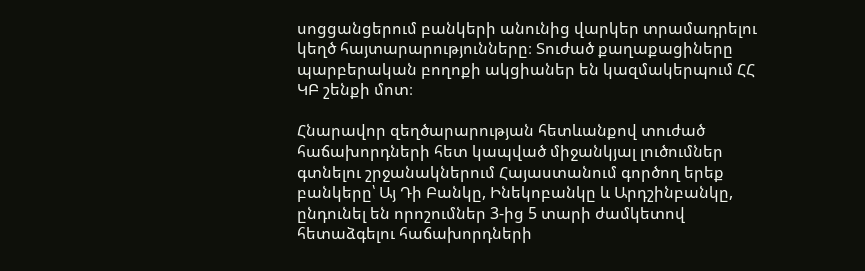սոցցանցերում բանկերի անունից վարկեր տրամադրելու կեղծ հայտարարությունները։ Տուժած քաղաքացիները պարբերական բողոքի ակցիաներ են կազմակերպում ՀՀ ԿԲ շենքի մոտ։

Հնարավոր զեղծարարության հետևանքով տուժած հաճախորդների հետ կապված միջանկյալ լուծումներ գտնելու շրջանակներում Հայաստանում գործող երեք բանկերը՝ Այ Դի Բանկը, Ինեկոբանկը և Արդշինբանկը, ընդունել են որոշումներ 3-ից 5 տարի ժամկետով հետաձգելու հաճախորդների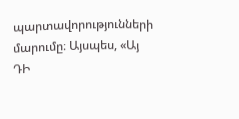պարտավորությունների մարումը։ Այսպես, «Այ ԴԻ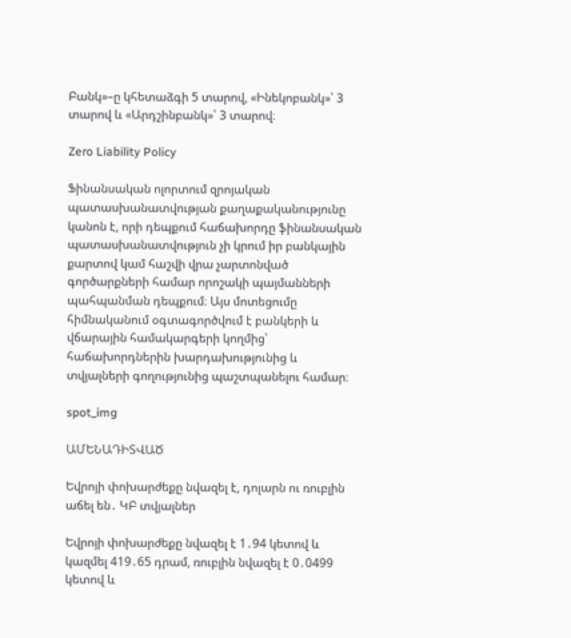Բանկ»–ը կհետաձգի 5 տարով, «Ինեկոբանկ»՝ 3 տարով և «Արդշինբանկ»՝ 3 տարով։

Zero Liability Policy

Ֆինանսական ոլորտում զրոյական պատասխանատվության քաղաքականությունը կանոն է, որի դեպքում հաճախորդը ֆինանսական պատասխանատվություն չի կրում իր բանկային քարտով կամ հաշվի վրա չարտոնված գործարքների համար որոշակի պայմանների պահպանման դեպքում։ Այս մոտեցումը հիմնականում օգտագործվում է բանկերի և վճարային համակարգերի կողմից՝ հաճախորդներին խարդախությունից և տվյալների գողությունից պաշտպանելու համար։

spot_img

ԱՄԵՆԱԴԻՏՎԱԾ

Եվրոյի փոխարժեքը նվազել է, դոլարն ու ռուբլին աճել են․ ԿԲ տվյալներ

Եվրոյի փոխարժեքը նվազել է 1․94 կետով և կազմել 419․65 դրամ, ռուբլին նվազել է 0․0499 կետով և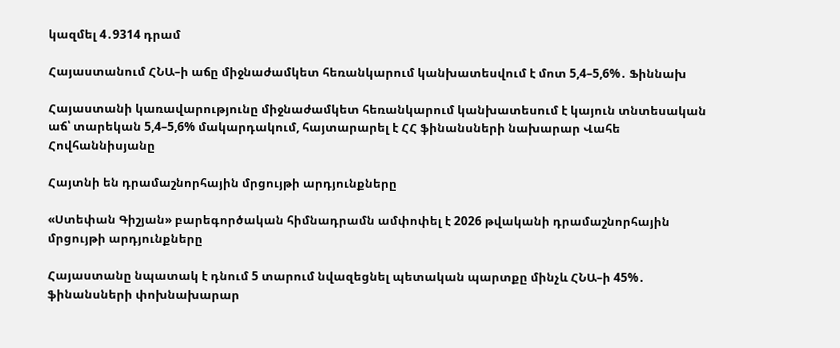կազմել 4․9314 դրամ

Հայաստանում ՀՆԱ–ի աճը միջնաժամկետ հեռանկարում կանխատեսվում է մոտ 5,4–5,6%․ Ֆիննախ

Հայաստանի կառավարությունը միջնաժամկետ հեռանկարում կանխատեսում է կայուն տնտեսական աճ՝ տարեկան 5,4–5,6% մակարդակում, հայտարարել է ՀՀ ֆինանսների նախարար Վահե Հովհաննիսյանը

Հայտնի են դրամաշնորհային մրցույթի արդյունքները

«Ստեփան Գիշյան» բարեգործական հիմնադրամն ամփոփել է 2026 թվականի դրամաշնորհային մրցույթի արդյունքները

Հայաստանը նպատակ է դնում 5 տարում նվազեցնել պետական պարտքը մինչև ՀՆԱ–ի 45%․ ֆինանսների փոխնախարար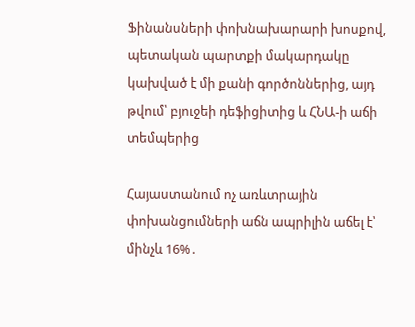Ֆինանսների փոխնախարարի խոսքով, պետական պարտքի մակարդակը կախված է մի քանի գործոններից, այդ թվում՝ բյուջեի դեֆիցիտից և ՀՆԱ-ի աճի տեմպերից

Հայաստանում ոչ առևտրային փոխանցումների աճն ապրիլին աճել է՝ մինչև 16%․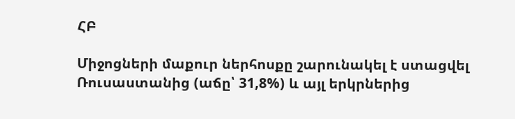ՀԲ

Միջոցների մաքուր ներհոսքը շարունակել է ստացվել Ռուսաստանից (աճը՝ 31,8%) և այլ երկրներից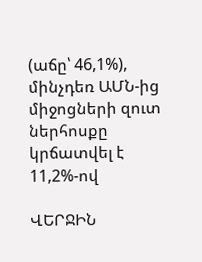(աճը՝ 46,1%), մինչդեռ ԱՄՆ-ից միջոցների զուտ ներհոսքը կրճատվել է 11,2%-ով

ՎԵՐՋԻՆ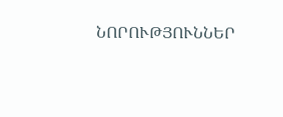ՆՈՐՈՒԹՅՈՒՆՆԵՐ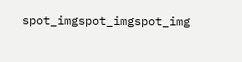spot_imgspot_imgspot_img